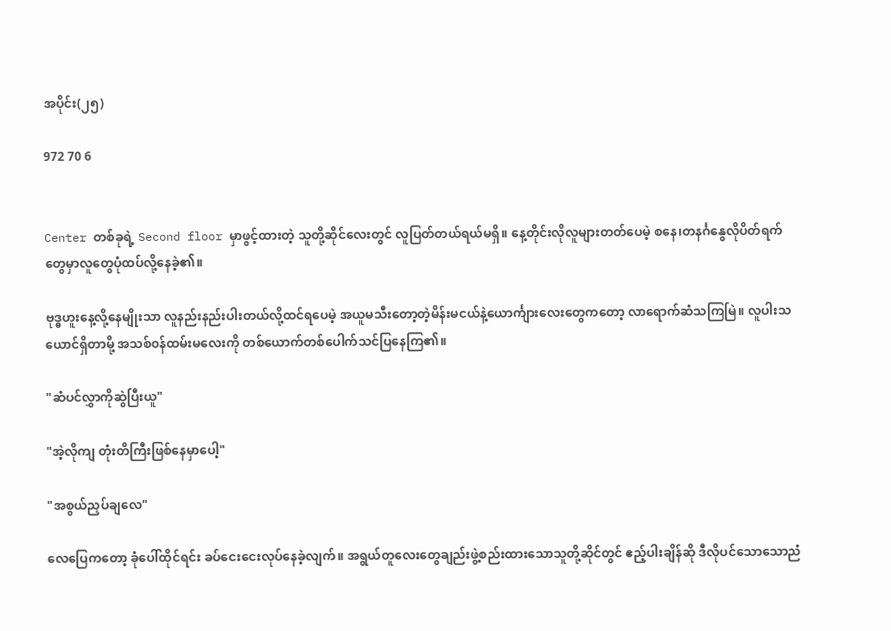အပိုင်း(၂၅)

972 70 6


Center တစ်ခုရဲ့ Second floor မှာဖွင့်ထားတဲ့ သူတို့ဆိုင်လေးတွင် လူပြတ်တယ်ရယ်မရှိ။ နေ့တိုင်းလိုလူများတတ်ပေမဲ့ စနေ၊တနင်္ဂနွေလိုပိတ်ရက်တွေမှာလူတွေပုံထပ်လို့နေခဲ့၏။

ဗုဒ္ဓဟူးနေ့လို့နေမျိုးသာ လူနည်းနည်းပါးတယ်လို့ထင်ရပေမဲ့ အယူမသီးတော့တဲ့မိန်းမငယ်နဲ့ယောင်္ကျားလေးတွေကတော့ လာရောက်ဆံသကြမြဲ။ လူပါးသယောင်ရှိတာမို့ အသစ်၀န်ထမ်းမလေးကို တစ်ယောက်တစ်ပေါက်သင်ပြနေကြ၏။

"ဆံပင်လွှာကိုဆွဲပြီးယူ"

"အဲ့လိုကျ တုံးတိကြီးဖြစ်နေမှာပေါ့"

"အစွယ်ညှပ်ချလေ"

လေပြေကတော့ ခုံပေါ်ထိုင်ရင်း ခပ်ငေးငေးလုပ်နေခဲ့လျက်။ အရွယ်တူလေးတွေချည်းဖွဲ့စည်းထားသောသူတို့ဆိုင်တွင် ဧည့်ပါးချိန်ဆို ဒီလိုပင်သောသောညံ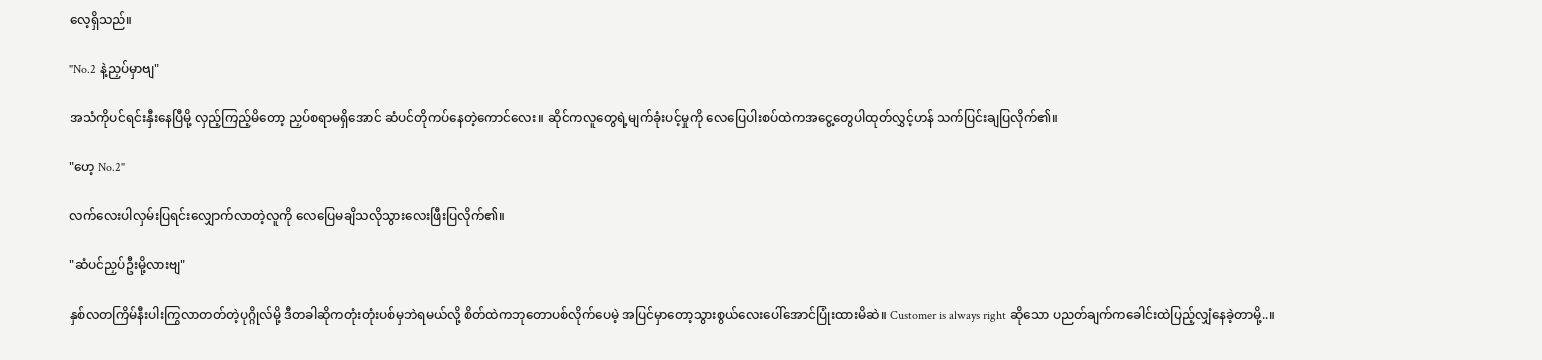လေ့ရှိသည်။

"No.2 နဲ့ညှပ်မှာ‌ဗျ"

အသံကိုပင်ရင်းနှီးနေပြီမို့ လှည့်ကြည့်မိတော့ ညှပ်စရာမရှိအောင် ဆံပင်တိုကပ်နေတဲ့ကောင်လေး။ ဆိုင်က‌လူတွေရဲ့မျက်ခုံးပင့်မှုကို လေပြေပါးစပ်ထဲကအငွေ့တွေပါထုတ်လွှင့်ဟန် သက်ပြင်းချပြလိုက်၏။

"ဟေ့ No.2"

လက်လေးပါလှမ်းပြရင်းလျှောက်လာတဲ့လူကို လေပြေမချိသလိုသွားလေးဖြီးပြလိုက်၏။

"ဆံပင်ညှပ်ဦးမို့လားဗျ"

နှစ်လတကြိမ်နီးပါးကြွလာတတ်တဲ့ပုဂ္ဂိုလ်မို့ ဒီတခါဆိုကတုံးတုံးပစ်မှဘဲရမယ်လို့ စိတ်ထဲကဘုတောပစ်လိုက်ပေမဲ့ အပြင်မှာတော့သွားစွယ်လေးပေါ်အောင်ပြုံးထားမိဆဲ။ Customer is always right ဆိုသော ပညတ်ချက်ကခေါင်းထဲပြည့်လျှံနေခဲ့တာမို့..။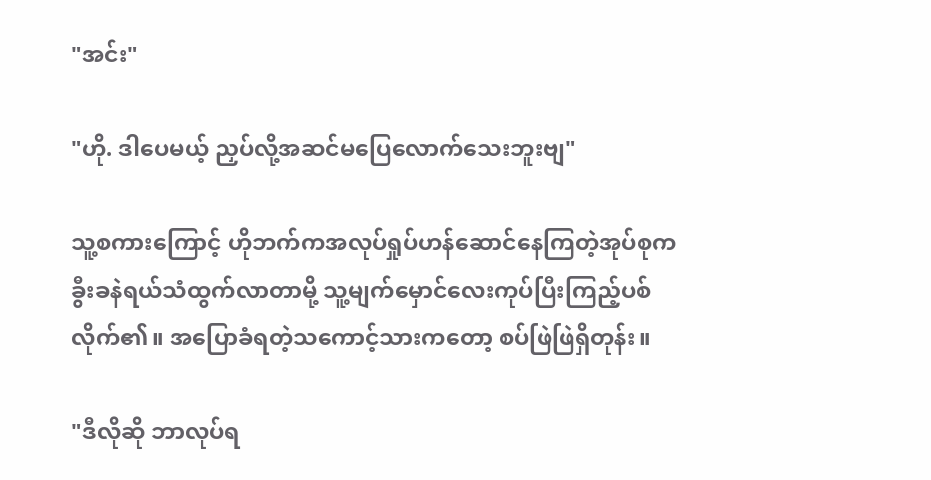"အင်း"

"ဟို. ဒါပေမယ့် ညှပ်လို့အဆင်မပြေလောက်သေးဘူးဗျ"

သူ့စကားကြောင့် ဟိုဘက်ကအလုပ်ရှုပ်ဟန်ဆောင်နေကြတဲ့အုပ်စုက ခွီးခနဲရယ်သံထွက်လာတာမို့ သူ့မျက်မှောင်လေးကုပ်ပြီးကြည့်ပစ်လိုက်၏။ အပြောခံရတဲ့သကောင့်သားကတော့ စပ်ဖြဲဖြဲရှိတုန်း။

"ဒီလိုဆို ဘာလုပ်ရ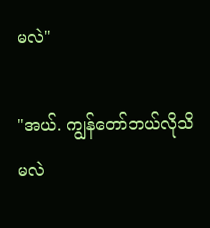မလဲ"

"အယ်. ကျွန်တော်ဘယ်လိုသိမလဲ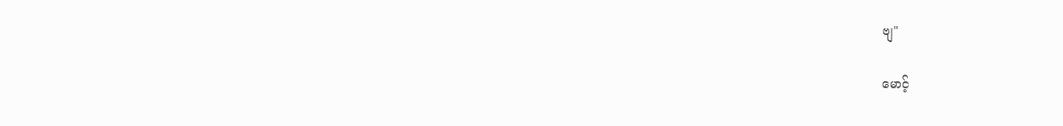ဗျ"

မောင့်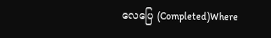လေပြေ (Completed)Where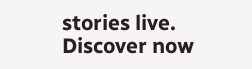stories live. Discover now